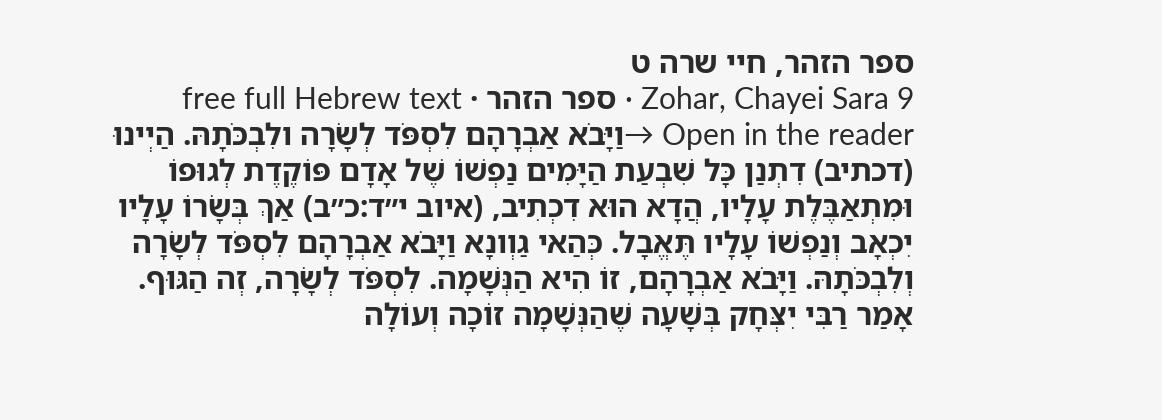ספר הזהר, חיי שרה ט
Zohar, Chayei Sara 9 · ספר הזהר · free full Hebrew text
Open in the reader →וַיָּבֹא אַבְרָהָם לִסְפֹּד לְשָׂרָה ולִבְכֹּתָהּ. הַיְינוּ (דכתיב) דִתְנַן כָּל שִׁבְעַת הַיָּמִים נַפְשׁוֹ שֶׁל אָדָם פּוֹקֶדֶת לְגוּפוֹ וּמִתְאַבֶּלֶת עָלָיו, הֲדָא הוּא דִכְתִיב, (איוב י״ד:כ״ב) אַךְ בְּשָׂרוֹ עָלָיו יִכְאָב וְנַפְשׁוֹ עָלָיו תֶּאֱבָל. כְּהַאי גַוְונָא וַיָּבֹא אַבְרָהָם לִסְפֹּד לְשָׂרָה וְלִבְכֹּתָהּ. וַיָּבֹא אַבְרָהָם, זוֹ הִיא הַנְּשָׁמָה. לִסְפֹּד לְשָׂרָה, זְה הַגּוּף.
אָמַר רַבִּי יִצְּחָק בְּשָׁעָה שֶׁהַנְּשָׁמָה זוֹכָה וְעוֹלָה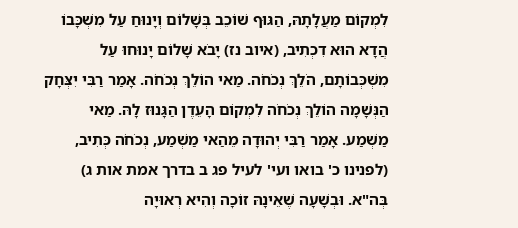לִמְקוֹם מַעֲלָתָהּ, הַגּוּף שׁוֹכֵב בְּשָׁלוֹם וְיָנוּחַ עַל מִשְׁכָּבוֹ הֲדָא הוּא דִכְתִיב, (איוב נז) יָבֹא שָׁלוֹם יָנוּחוּ עַל מִשְׁכְּבוֹתָם, הֹלֵךְ נְכֹחֹה. מַאי הוֹלֵךְ נְכֹחֹה. אָמַר רַבִּי יִצְּחָק הַנְּשָׁמָה הוֹלֵךְ נְכֹחֹה לִמְקוֹם הָעֵדֶן הַגָּנוּז לָהּ. מַאי מַשְׁמַע. אָמַר רַבִּי יְהוּדָה מֵהַאי מַשְׁמַע, נְכֹחֹה כְּתִיב, (לפנינו כ' בואו ועי' לעיל פג ב בדרך אמת אות ג) בְּה"א. וּבְשָׁעָה שֶׁאֵינָהּ זוֹכָה וְהִיא רְאוּיָה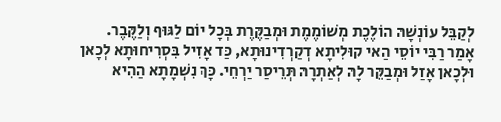לְקַבֵּל עוֹנְשָׁהּ הוֹלֶכֶת מְשׁוֹמֶמֶת וּמְבַקֶּרֶת בְּכָל יוֹם לַגּוּף וְלַקֶּבֶר.
אָמַר רַבִּי יוֹסֵי הַאי קוּלִיתָא דְקַרְדִינוּתָא, כַּד אָזִיל בִּסְרִיחוּתָא לְכָאן וּלְכָאן אָזַל וּמְבַקֵּר לָהּ לְאַתְרָהּ תְּרֵיסַר יַרְחֵי. כָּךְ נִשְׁמָתָא הַהִיא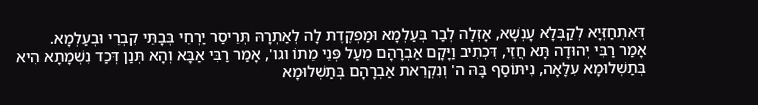דְּאִתְחַזְּיָא לְקַבְּלָא עָנְשָׁא, אָזְלָה לְבַר בְּעַלְמָא וּמַפְקֶדֶת לָה לְאַתְרָהּ תְּרֵיסַר יַרְחֵי בְּבָתֵּי קִבְרֵי וּבְעַלְמָא.
אָמַר רַבִּי יְהוּדָה תָּא חֲזֵי, דִּכְתִיב וַיָּקָם אַבְרָהָם מֵעַל פְּנֵי מֵתוֹ וגו', אָמַר רַבִּי אַבָּא וְהָא תְּנַן דְּכַד נִשְׁמָתָא הִיא בְּתַשְׁלוּמָא עִלָּאָה, נִיתּוֹסַף בָּהּ ה' וְנִקְרֵאת אַבְרָהָם בְּתַשְׁלוּמָא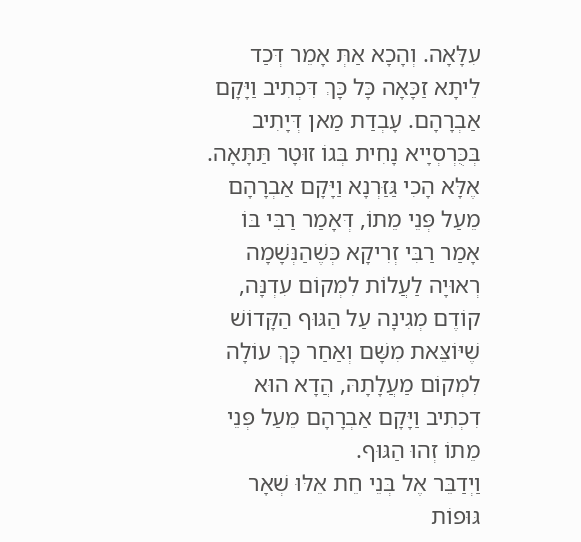עִלָּאָה. וְהָכָא אַתְּ אָמֵר דְּכַד לֵיתָא זַכָּאָה כָּל כָּךְ דִּכְתִיב וַיָּקָם אַבְרָהָם. עָבְדַת מַאן דְּיָתִיב בְּכֻּרְסְיָיא נָחִית בְּגוֹ זוּטָר תַּתָּאָה.
אֶלָּא הָכִי גַּזַּרְנָא וַיָּקָם אַבְרָהָם מֵעַל פְּנֵי מֵתוֹ, דְּאָמַר רַבִּי בּוֹ אָמַר רַבִּי זְרִיקָא כְּשֶׁהַנְּשָׁמָה רְאוּיָה לַעֲלוֹת לִמְקוֹם עִדְנָּה, קוֹדֶם מְגִינָה עַל הַגּוּף הַקָּדוֹשׁ שֶׁיּוֹצֵּאת מִשָּׁם וְאַחַר כָּךְ עוֹלָה לִמְקוֹם מַעֲלָתָהּ, הֲדָא הוּא דִכְתִיב וַיָּקָם אַבְרָהָם מֵעַל פְּנֵי מֵתוֹ זְהוּ הַגּוּף.
וַיְדַבֵּר אֶל בְּנֵי חֵת אֵלּוּ שְׁאָר גּוּפוֹת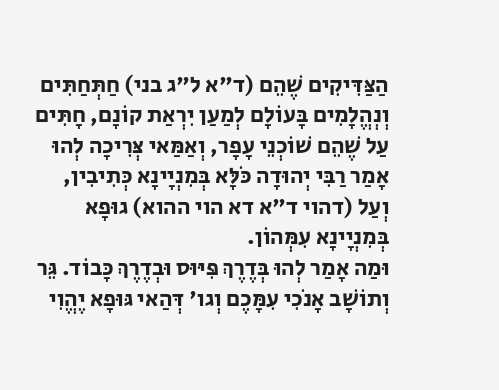הַצַּדִּיקִים שֶׁהֵם (ד"א ל"ג בני) חַתְּחַתִּים וְנְהֱלָמִים בָּעוֹלָם לְמַעַן יִרְאַת קוֹנָם, חָתִּים עַל שֶׁהֵם שׁוֹכְנֵי עָפָר, וְאַמַּאי צְּרִיכָה לְהוּ אָמַר רַבִּי יְהוּדָה כֹּלָּא בְּמִנְיָינָא כְּתִיבִין, וְעַל (דהוי ד"א דא הוי ההוא) גוּפָא בְּמִנְיָינָא עִמְּהוֹן.
וּמַה אָמַר לְהוּ בְּדֶרֶךְ פִּיּוּס וּבְדֶרֶךְ כָּבוֹד. גֵּר וְתוֹשָׁב אָנֹכִי עִמָּכֶם וְגו' דְּהַאי גּוּפָא יֶהֱוִי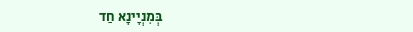בְּמִנְיָינָא חַד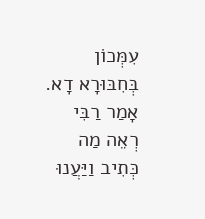עִמְּכוֹן בְּחִבּוּרָא דָא. אָמַר רַבִּי רְאֵה מַה כְּתִיב וַיַּעֲנוּ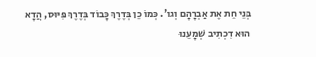בְּנֵי חֵת אֶת אַבְרָהָם וְגו'. כְּמוֹ כֵן בְּדֶרֶךְ כָּבוֹד בְּדֶרֶךְ פִּיּוּס, הֲדָא הוּא דִכְתִיב שְׁמָעֵנוּ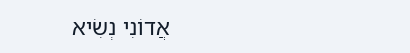אֲדוֹנִי נְשִׂיא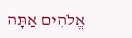אֱלֹהִים אַתָּה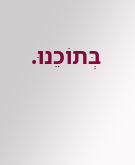בְּתוֹכֵנוּ.